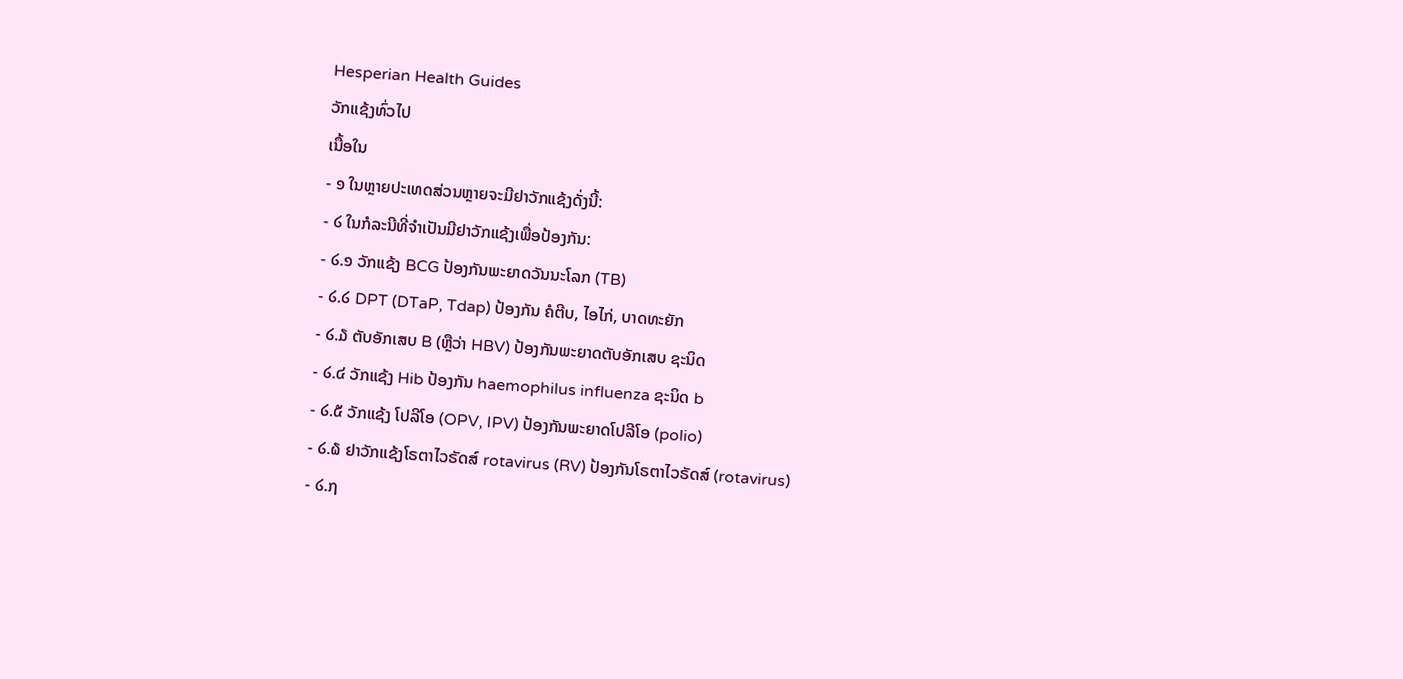Hesperian Health Guides
ວັກແຊ້ງທົ່ວໄປ
ເນື້ອໃນ
- ໑ ໃນຫຼາຍປະເທດສ່ວນຫຼາຍຈະມີຢາວັກແຊ້ງດັ່ງນີ້:
- ໒ ໃນກໍລະນີທີ່ຈໍາເປັນມີຢາວັກແຊ້ງເພື່ອປ້ອງກັນ:
- ໒.໑ ວັກແຊ້ງ BCG ປ້ອງກັນພະຍາດວັນນະໂລກ (TB)
- ໒.໒ DPT (DTaP, Tdap) ປ້ອງກັນ ຄໍຕີບ, ໄອໄກ່, ບາດທະຍັກ
- ໒.໓ ຕັບອັກເສບ B (ຫຼືວ່າ HBV) ປ້ອງກັນພະຍາດຕັບອັກເສບ ຊະນິດ
- ໒.໔ ວັກແຊ້ງ Hib ປ້ອງກັນ haemophilus influenza ຊະນິດ b
- ໒.໕ ວັກແຊ້ງ ໂປລີໂອ (OPV, IPV) ປ້ອງກັນພະຍາດໂປລີໂອ (polio)
- ໒.໖ ຢາວັກແຊ້ງໂຣຕາໄວຣັດສ໌ rotavirus (RV) ປ້ອງກັນໂຣຕາໄວຣັດສ໌ (rotavirus)
- ໒.໗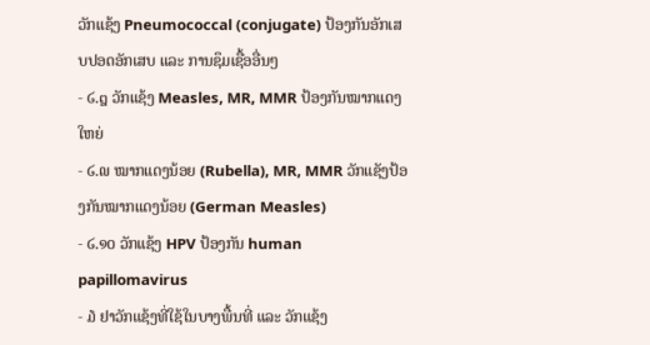ວັກແຊ້ງ Pneumococcal (conjugate) ປ້ອງກັນອັກເສບປອດອັກເສບ ແລະ ການຊຶມເຊື້ອອື່ນໆ
- ໒.໘ ວັກແຊ້ງ Measles, MR, MMR ປ້ອງກັນໝາກແດງໃຫຍ່
- ໒.໙ ໝາກແດງນ້ອຍ (Rubella), MR, MMR ວັກແຊັງປ້ອງກັນໝາກແດງນ້ອຍ (German Measles)
- ໒.໑໐ ວັກແຊ້ງ HPV ປ້ອງກັນ human papillomavirus
- ໓ ຢາວັກແຊ້ງທີ່ໃຊ້ໃນບາງພື້ນທີ່ ແລະ ວັກແຊ້ງ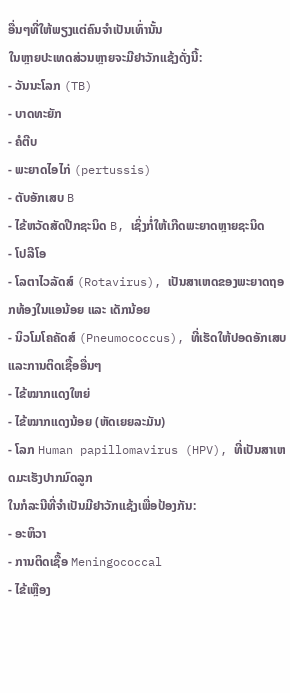ອື່ນໆທີ່ໃຫ້ພຽງແຕ່ຄົນຈໍາເປັນເທົ່ານັ້ນ
ໃນຫຼາຍປະເທດສ່ວນຫຼາຍຈະມີຢາວັກແຊ້ງດັ່ງນີ້:
- ວັນນະໂລກ (TB)
- ບາດທະຍັກ
- ຄໍຕີບ
- ພະຍາດໄອໄກ່ (pertussis)
- ຕັບອັກເສບ B
- ໄຂ້ຫວັດສັດປີກຊະນິດ B, ເຊິ່ງກໍ່ໃຫ້ເກີດພະຍາດຫຼາຍຊະນິດ
- ໂປລີໂອ
- ໂລຕາໄວລັດສ໌ (Rotavirus), ເປັນສາເຫດຂອງພະຍາດຖອກທ້ອງໃນແອນ້ອຍ ແລະ ເດັກນ້ອຍ
- ນິວໂມໂຄຄັດສ໌ (Pneumococcus), ທີ່ເຮັດໃຫ້ປອດອັກເສບ ແລະການຕິດເຊື້ອອື່ນໆ
- ໄຂ້ໝາກແດງໃຫຍ່
- ໄຂ້ໝາກແດງນ້ອຍ (ຫັດເຍຍລະມັນ)
- ໂລກ Human papillomavirus (HPV), ທີ່ເປັນສາເຫດມະເຮັງປາກມົດລູກ
ໃນກໍລະນີທີ່ຈໍາເປັນມີຢາວັກແຊ້ງເພື່ອປ້ອງກັນ:
- ອະຫິວາ
- ການຕິດເຊື້ອ Meningococcal
- ໄຂ້ເຫຼືອງ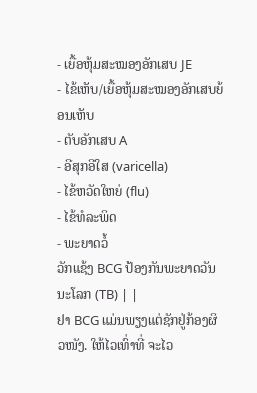- ເຍື້ອຫຸ້ມສະໝອງອັກເສບ JE
- ໄຂ້ເຫັບ/ເຍື້ອຫຸ້ມສະໝອງອັກເສບຍ້ອນເຫັບ
- ຕັບອັກເສບ A
- ອີສຸກອີໃສ (varicella)
- ໄຂ້ຫວັດໃຫຍ່ (flu)
- ໄຂ້ທໍລະພິດ
- ພະຍາດວໍ້
ວັກແຊ້ງ BCG ປ້ອງກັນພະຍາດວັນນະໂລກ (TB) | |
ຢາ BCG ແມ່ນພຽງແຕ່ຊັກຢູ່ກ້ອງຜິວໜັງ. ໃຫ້ໄວເທົ່າທີ່ ຈະໄວ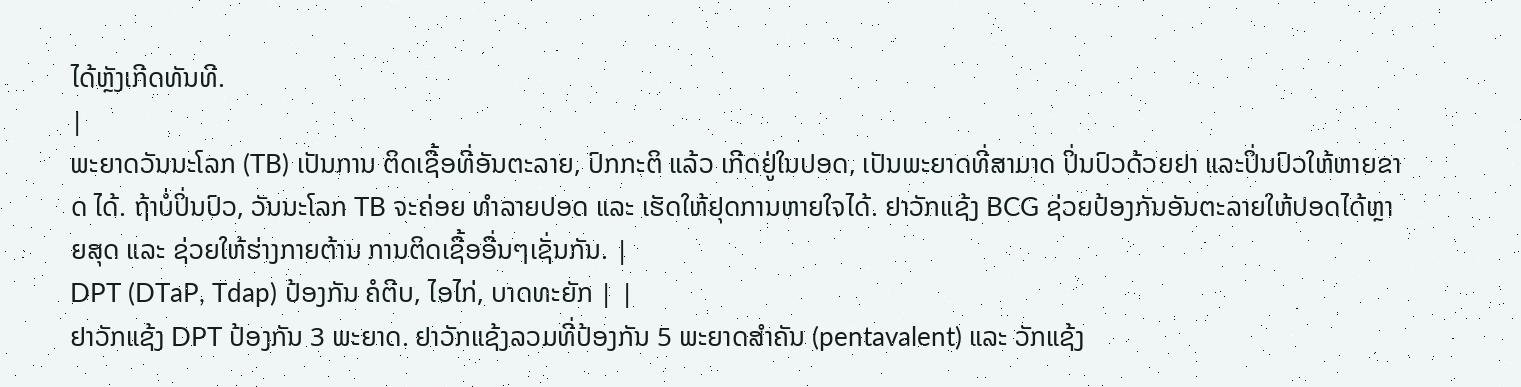ໄດ້ຫຼັງເກີດທັນທີ.
|
ພະຍາດວັນນະໂລກ (TB) ເປັນການ ຕິດເຊື້ອທີ່ອັນຕະລາຍ, ປົກກະຕິ ແລ້ວ ເກີດຢູ່ໃນປອດ, ເປັນພະຍາດທີ່ສາມາດ ປິ່ນປົວດ້ວຍຢາ ແລະປິ່ນປົວໃຫ້ຫາຍຂາດ ໄດ້. ຖ້າບໍ່ປິ່ນປົວ, ວັນນະໂລກ TB ຈະຄ່ອຍ ທໍາລາຍປອດ ແລະ ເຮັດໃຫ້ຢຸດການຫາຍໃຈໄດ້. ຢາວັກແຊ້ງ BCG ຊ່ວຍປ້ອງກັນອັນຕະລາຍໃຫ້ປອດໄດ້ຫຼາຍສຸດ ແລະ ຊ່ວຍໃຫ້ຮ່າງກາຍຕ້ານ ການຕິດເຊື້ອອື່ນໆເຊັ່ນກັນ. |
DPT (DTaP, Tdap) ປ້ອງກັນ ຄໍຕີບ, ໄອໄກ່, ບາດທະຍັກ | |
ຢາວັກແຊ້ງ DPT ປ້ອງກັນ 3 ພະຍາດ. ຢາວັກແຊ້ງລວມທີ່ປ້ອງກັນ 5 ພະຍາດສຳຄັນ (pentavalent) ແລະ ວັກແຊ້ງ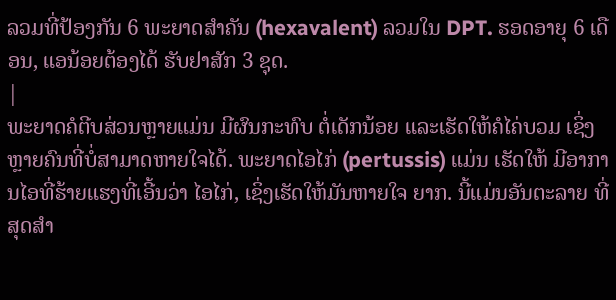ລວມທີ່ປ້ອງກັນ 6 ພະຍາດສຳຄັນ (hexavalent) ລວມໃນ DPT. ຮອດອາຍຸ 6 ເດືອນ, ແອນ້ອຍຕ້ອງໄດ້ ຮັບຢາສັກ 3 ຊຸດ.
|
ພະຍາດຄໍຕີບສ່ວນຫຼາຍແມ່ນ ມີຜົນກະທົບ ຕໍ່ເດັກນ້ອຍ ແລະເຮັດໃຫ້ຄໍໄຄ່ບວມ ເຊິ່ງຫຼາຍຄົນທີ່ບໍ່ສາມາດຫາຍໃຈໄດ້. ພະຍາດໄອໄກ່ (pertussis) ແມ່ນ ເຮັດໃຫ້ ມີອາການໄອທີ່ຮ້າຍແຮງທີ່ເອີ້ນວ່າ ໄອໄກ່, ເຊິ່ງເຮັດໃຫ້ມັນຫາຍໃຈ ຍາກ. ນີ້ແມ່ນອັນຕະລາຍ ທີ່ສຸດສໍາ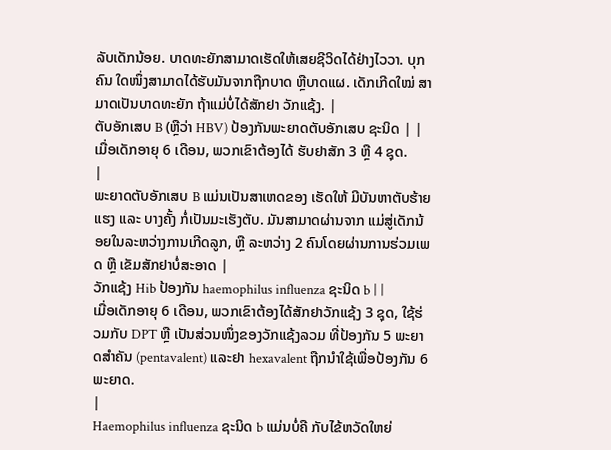ລັບເດັກນ້ອຍ. ບາດທະຍັກສາມາດເຮັດໃຫ້ເສຍຊີວິດໄດ້ຢ່າງໄວວາ. ບຸກຄົນ ໃດໜຶ່ງສາມາດໄດ້ຮັບມັນຈາກຖືກບາດ ຫຼືບາດແຜ. ເດັກເກີດໃໝ່ ສາມາດເປັນບາດທະຍັກ ຖ້າແມ່ບໍ່ໄດ້ສັກຢາ ວັກແຊ້ງ. |
ຕັບອັກເສບ B (ຫຼືວ່າ HBV) ປ້ອງກັນພະຍາດຕັບອັກເສບ ຊະນິດ | |
ເມື່ອເດັກອາຍຸ 6 ເດືອນ, ພວກເຂົາຕ້ອງໄດ້ ຮັບຢາສັກ 3 ຫຼື 4 ຊຸດ.
|
ພະຍາດຕັບອັກເສບ B ແມ່ນເປັນສາເຫດຂອງ ເຮັດໃຫ້ ມີບັນຫາຕັບຮ້າຍແຮງ ແລະ ບາງຄັ້ງ ກໍ່ເປັນມະເຮັງຕັບ. ມັນສາມາດຜ່ານຈາກ ແມ່ສູ່ເດັກນ້ອຍໃນລະຫວ່າງການເກີດລູກ, ຫຼື ລະຫວ່າງ 2 ຄົນໂດຍຜ່ານການຮ່ວມເພດ ຫຼື ເຂັມສັກຢາບໍ່ສະອາດ |
ວັກແຊ້ງ Hib ປ້ອງກັນ haemophilus influenza ຊະນິດ b | |
ເມື່ອເດັກອາຍຸ 6 ເດືອນ, ພວກເຂົາຕ້ອງໄດ້ສັກຢາວັກແຊ້ງ 3 ຊຸດ, ໃຊ້ຮ່ວມກັບ DPT ຫຼື ເປັນສ່ວນໜຶ່ງຂອງວັກແຊ້ງລວມ ທີ່ປ້ອງກັນ 5 ພະຍາດສຳຄັນ (pentavalent) ແລະຢາ hexavalent ຖືກນຳໃຊ້ເພື່ອປ້ອງກັນ 6 ພະຍາດ.
|
Haemophilus influenza ຊະນິດ b ແມ່ນບໍ່ຄື ກັບໄຂ້ຫວັດໃຫຍ່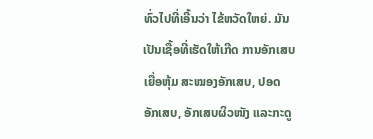ທົ່ວໄປທີ່ເອີ້ນວ່າ ໄຂ້ຫວັດໃຫຍ່. ມັນເປັນເຊື້ອທີ່ເຮັດໃຫ້ເກີດ ການອັກເສບເຍື່ອຫຸ້ມ ສະໝອງອັກເສບ, ປອດອັກເສບ, ອັກເສບຜິວໜັງ ແລະກະດູ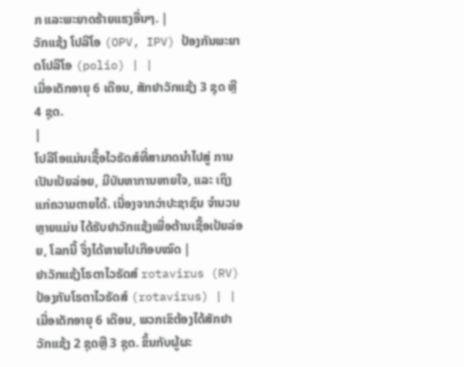ກ ແລະພະຍາດຮ້າຍແຮງອື່ນໆ. |
ວັກແຊ້ງ ໂປລີໂອ (OPV, IPV) ປ້ອງກັນພະຍາດໂປລີໂອ (polio) | |
ເມື່ອເດັກອາຍຸ 6 ເດືອນ, ສັກຢາວັກແຊ້ງ 3 ຊຸດ ຫຼື 4 ຊຸດ.
|
ໂປລີໂອແມ່ນເຊື້ອໄວຣັດສ໌ທີ່ສາມາດນໍາໄປສູ່ ການເປັນເປ້ຍລ່ອຍ, ມີບັນຫາການຫາຍໃຈ, ແລະ ເຖິງແກ່ຄວາມຕາຍໄດ້. ເນື່ອງຈາກວ່າປະຊາຊົນ ຈໍານວນຫຼາຍແມ່ນ ໄດ້ຮັບຢາວັກແຊ້ງເພື່ອຕ້ານເຊື້ອເປ້ຍລ່ອຍ, ໂລກນີ້ ຈຶ່ງໄດ້ຫາຍໄປເກືອບໝົດ |
ຢາວັກແຊ້ງໂຣຕາໄວຣັດສ໌ rotavirus (RV) ປ້ອງກັນໂຣຕາໄວຣັດສ໌ (rotavirus) | |
ເມື່ອເດັກອາຍຸ 6 ເດືອນ, ພວກເຂົຕ້ອງໄດ້ສັກຢາວັກແຊ້ງ 2 ຊຸດຫຼື 3 ຊຸດ. ຂຶ້ນກັບຜູ້ຜະ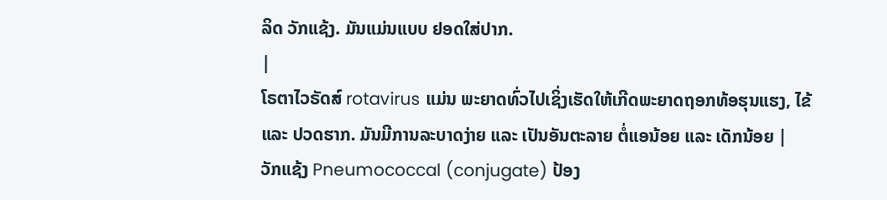ລິດ ວັກແຊ້ງ. ມັນແມ່ນແບບ ຢອດໃສ່ປາກ.
|
ໂຣຕາໄວຣັດສ໌ rotavirus ແມ່ນ ພະຍາດທົ່ວໄປເຊິ່ງເຮັດໃຫ້ເກີດພະຍາດຖອກທ້ອຮຸນແຮງ, ໄຂ້ ແລະ ປວດຮາກ. ມັນມີການລະບາດງ່າຍ ແລະ ເປັນອັນຕະລາຍ ຕໍ່ແອນ້ອຍ ແລະ ເດັກນ້ອຍ |
ວັກແຊ້ງ Pneumococcal (conjugate) ປ້ອງ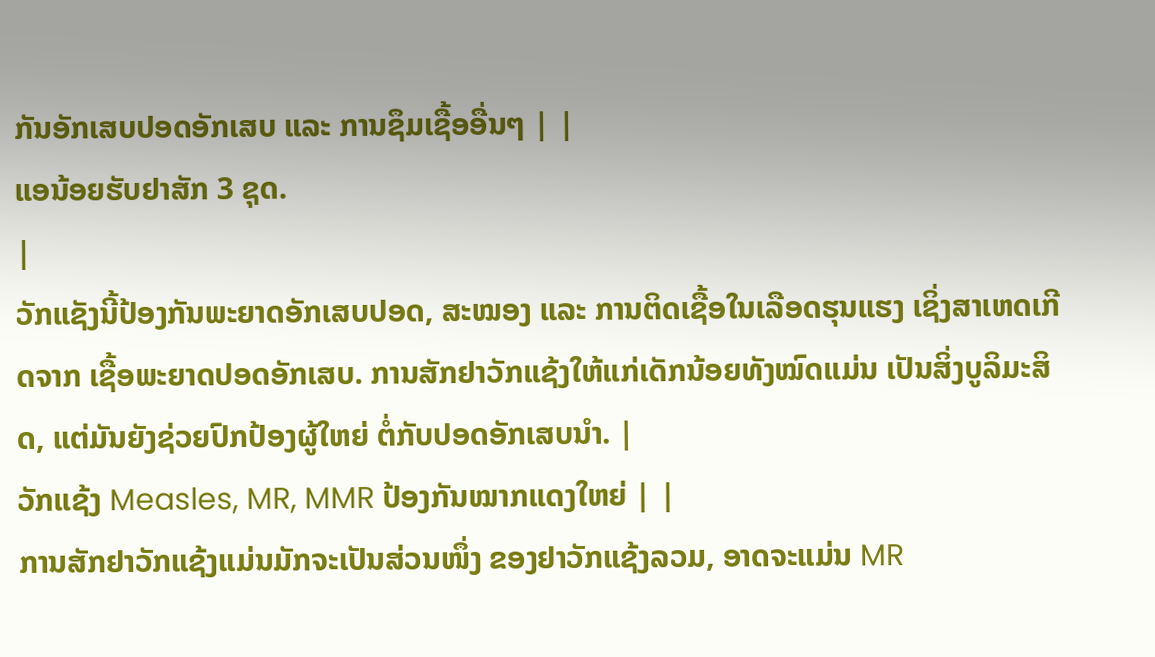ກັນອັກເສບປອດອັກເສບ ແລະ ການຊຶມເຊື້ອອື່ນໆ | |
ແອນ້ອຍຮັບຢາສັກ 3 ຊຸດ.
|
ວັກແຊັງນີ້ປ້ອງກັນພະຍາດອັກເສບປອດ, ສະໝອງ ແລະ ການຕິດເຊື້ອໃນເລືອດຮຸນແຮງ ເຊິ່ງສາເຫດເກີດຈາກ ເຊື້ອພະຍາດປອດອັກເສບ. ການສັກຢາວັກແຊ້ງໃຫ້ແກ່ເດັກນ້ອຍທັງໝົດແມ່ນ ເປັນສິ່ງບູລິມະສິດ, ແຕ່ມັນຍັງຊ່ວຍປົກປ້ອງຜູ້ໃຫຍ່ ຕໍ່ກັບປອດອັກເສບນໍາ. |
ວັກແຊ້ງ Measles, MR, MMR ປ້ອງກັນໝາກແດງໃຫຍ່ | |
ການສັກຢາວັກແຊ້ງແມ່ນມັກຈະເປັນສ່ວນໜຶ່ງ ຂອງຢາວັກແຊ້ງລວມ, ອາດຈະແມ່ນ MR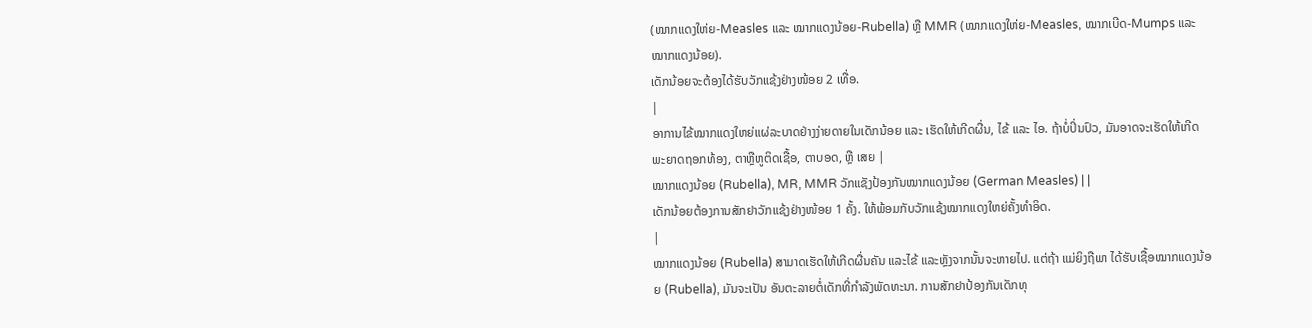(ໝາກແດງໃຫ່ຍ-Measles ແລະ ໝາກແດງນ້ອຍ-Rubella) ຫຼື MMR (ໝາກແດງໃຫ່ຍ-Measles, ໝາກເບີດ-Mumps ແລະ ໝາກແດງນ້ອຍ).
ເດັກນ້ອຍຈະຕ້ອງໄດ້ຮັບວັກແຊ້ງຢ່າງໜ້ອຍ 2 ເທື່ອ.
|
ອາການໄຂ້ໝາກແດງໃຫຍ່ແຜ່ລະບາດຢ່າງງ່າຍດາຍໃນເດັກນ້ອຍ ແລະ ເຮັດໃຫ້ເກີດຜື່ນ, ໄຂ້ ແລະ ໄອ. ຖ້າບໍ່ປິ່ນປົວ, ມັນອາດຈະເຮັດໃຫ້ເກີດ ພະຍາດຖອກທ້ອງ, ຕາຫຼືຫູຕິດເຊື້ອ, ຕາບອດ, ຫຼື ເສຍ |
ໝາກແດງນ້ອຍ (Rubella), MR, MMR ວັກແຊັງປ້ອງກັນໝາກແດງນ້ອຍ (German Measles) | |
ເດັກນ້ອຍຕ້ອງການສັກຢາວັກແຊ້ງຢ່າງໜ້ອຍ 1 ຄັ້ງ. ໃຫ້ພ້ອມກັບວັກແຊ້ງໝາກແດງໃຫຍ່ຄັ້ງທໍາອິດ.
|
ໝາກແດງນ້ອຍ (Rubella) ສາມາດເຮັດໃຫ້ເກີດຜື່ນຄັນ ແລະໄຂ້ ແລະຫຼັງຈາກນັ້ນຈະຫາຍໄປ. ແຕ່ຖ້າ ແມ່ຍິງຖືພາ ໄດ້ຮັບເຊື້ອໝາກແດງນ້ອຍ (Rubella), ມັນຈະເປັນ ອັນຕະລາຍຕໍ່ເດັກທີ່ກໍາລັງພັດທະນາ. ການສັກຢາປ້ອງກັນເດັກທຸ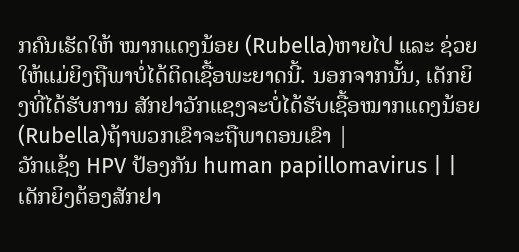ກຄົນເຮັດໃຫ້ ໝາກແດງນ້ອຍ (Rubella)ຫາຍໄປ ແລະ ຊ່ວຍໃຫ້ແມ່ຍິງຖືພາບໍ່ໄດ້ຕິດເຊື້ອພະຍາດນີ້. ນອກຈາກນັ້ນ, ເດັກຍິງທີ່ໄດ້ຮັບການ ສັກຢາວັກແຊງຈະບໍ່ໄດ້ຮັບເຊື້ອໝາກແດງນ້ອຍ (Rubella)ຖ້າພວກເຂົາຈະຖືພາຕອນເຂົາ |
ວັກແຊ້ງ HPV ປ້ອງກັນ human papillomavirus | |
ເດັກຍິງຕ້ອງສັກຢາ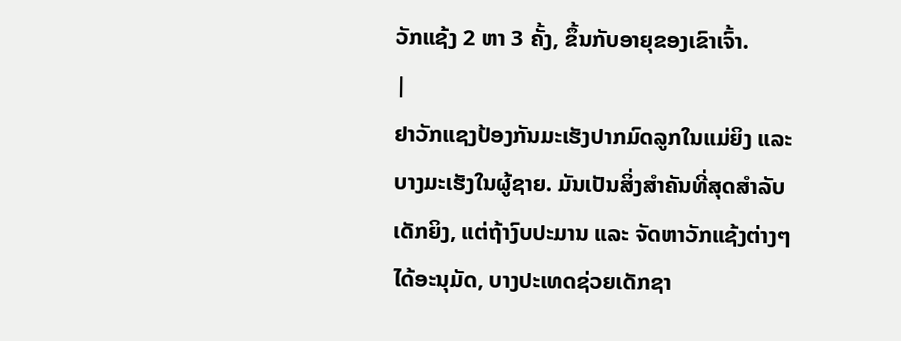ວັກແຊ້ງ 2 ຫາ 3 ຄັ້ງ, ຂຶ້ນກັບອາຍຸຂອງເຂົາເຈົ້າ.
|
ຢາວັກແຊງປ້ອງກັນມະເຮັງປາກມົດລູກໃນແມ່ຍິງ ແລະ ບາງມະເຮັງໃນຜູ້ຊາຍ. ມັນເປັນສິ່ງສໍາຄັນທີ່ສຸດສໍາລັບ ເດັກຍິງ, ແຕ່ຖ້າງົບປະມານ ແລະ ຈັດຫາວັກແຊ້ງຕ່າງໆ ໄດ້ອະນຸມັດ, ບາງປະເທດຊ່ວຍເດັກຊາ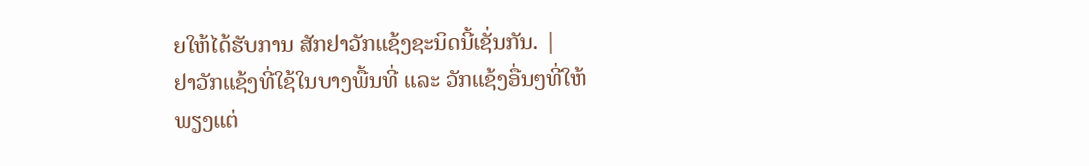ຍໃຫ້ໄດ້ຮັບການ ສັກຢາວັກແຊ້ງຊະນິດນີ້ເຊັ່ນກັນ. |
ຢາວັກແຊ້ງທີ່ໃຊ້ໃນບາງພື້ນທີ່ ແລະ ວັກແຊ້ງອື່ນໆທີ່ໃຫ້ພຽງແຕ່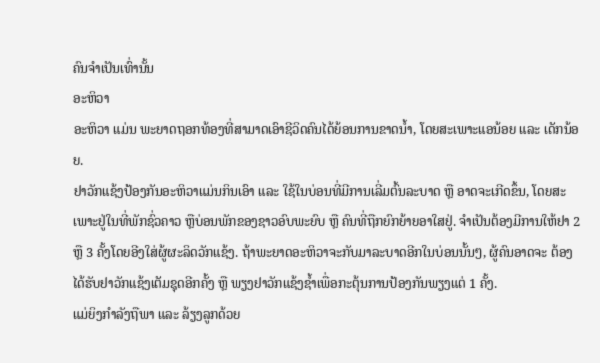ຄົນຈໍາເປັນເທົ່ານັ້ນ
ອະຫິວາ
ອະຫິວາ ແມ່ນ ພະຍາດຖອກທ້ອງທີ່ສາມາດເອົາຊີວິດຄົນໄດ້ຍ້ອນການຂາດນໍ້າ, ໂດຍສະເພາະແອນ້ອຍ ແລະ ເດັກນ້ອຍ.
ຢາວັກແຊ້ງປ້ອງກັນອະຫິວາແມ່ນກິນເອົາ ແລະ ໃຊ້ໃນບ່ອນທີ່ມີການເລີ່ມຕົ້ນລະບາດ ຫຼື ອາດຈະເກີດຂຶ້ນ, ໂດຍສະ ເພາະຢູ່ໃນທີ່ພັກຊົ່ວຄາວ ຫຼືບ່ອນພັກຂອງຊາວອົບພະຍົບ ຫຼື ຄົນທີ່ຖືກຍົກຍ້າຍອາໃສຢູ່. ຈໍາເປັນຕ້ອງມີການໃຫ້ຢາ 2 ຫຼື 3 ຄັ້ງໂດຍອີງໃສ່ຜູ້ຜະລິດວັກແຊ້ງ. ຖ້າພະຍາດອະຫິວາຈະກັບມາລະບາດອີກໃນບ່ອນນັ້ນໆ, ຜູ້ຄົນອາດຈະ ຕ້ອງໄດ້ຮັບຢາວັກແຊ້ງເຕັມຊຸດອີກຄັ້ງ ຫຼື ພຽງຢາວັກແຊ້ງຊໍ້າເພື່ອກະຕຸ້ນການປ້ອງກັນພຽງແຕ່ 1 ຄັ້ງ.
ແມ່ຍິງກໍາລັງຖືພາ ແລະ ລ້ຽງລູກດ້ວຍ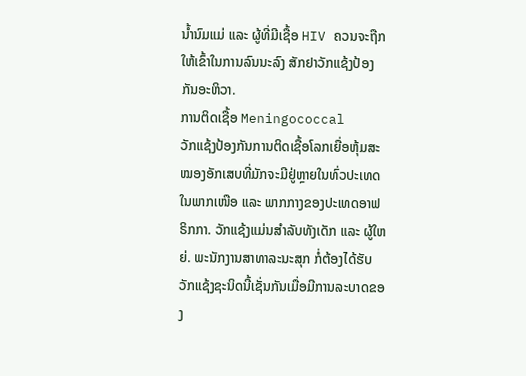ນໍ້ານົມແມ່ ແລະ ຜູ້ທີ່ມີເຊື້ອ HIV ຄວນຈະຖືກໃຫ້ເຂົ້າໃນການລົນນະລົງ ສັກຢາວັກແຊ້ງປ້ອງກັນອະຫິວາ.
ການຕິດເຊື້ອ Meningococcal
ວັກແຊ້ງປ້ອງກັນການຕິດເຊື້ອໂລກເຍື່ອຫຸ້ມສະໝອງອັກເສບທີ່ມັກຈະມີຢູ່ຫຼາຍໃນທົ່ວປະເທດໃນພາກເໜືອ ແລະ ພາກກາງຂອງປະເທດອາຟຣິກກາ. ວັກແຊ້ງແມ່ນສໍາລັບທັງເດັກ ແລະ ຜູ້ໃຫຍ່. ພະນັກງານສາທາລະນະສຸກ ກໍ່ຕ້ອງໄດ້ຮັບວັກແຊ້ງຊະນິດນີ້ເຊັ່ນກັນເມື່ອມີການລະບາດຂອງ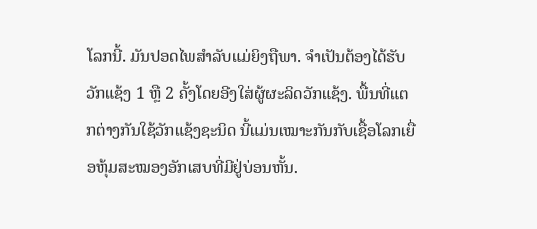ໂລກນີ້. ມັນປອດໄພສໍາລັບແມ່ຍິງຖືພາ. ຈໍາເປັນຕ້ອງໄດ້ຮັບວັກແຊ້ງ 1 ຫຼື 2 ຄັ້ງໂດຍອີງໃສ່ຜູ້ຜະລິດວັກແຊ້ງ. ພື້ນທີ່ແຕກຕ່າງກັນໃຊ້ວັກແຊ້ງຊະນິດ ນີ້ແມ່ນເໝາະກັນກັບເຊື້ອໂລກເຍື່ອຫຸ້ມສະໝອງອັກເສບທີ່ມີຢູ່ບ່ອນຫັ້ນ.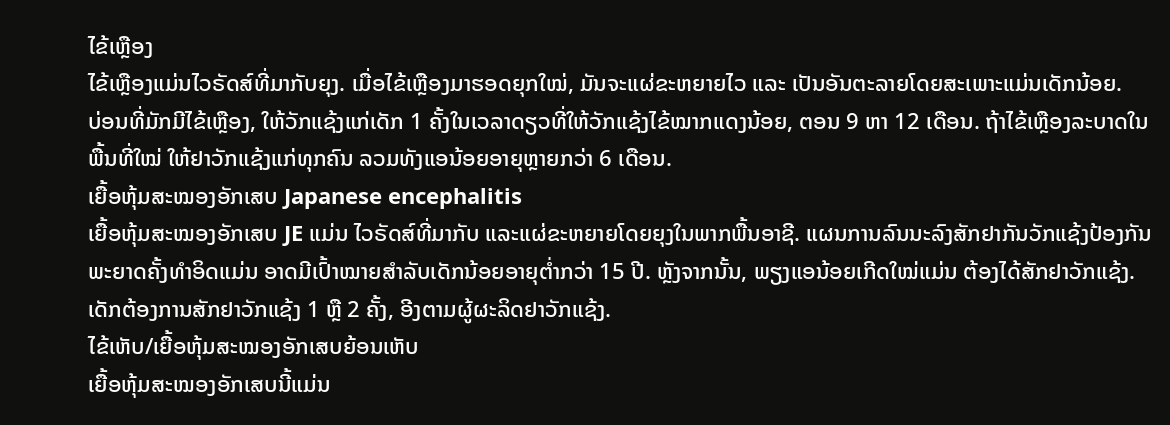ໄຂ້ເຫຼືອງ
ໄຂ້ເຫຼືອງແມ່ນໄວຣັດສ໌ທີ່ມາກັບຍຸງ. ເມື່ອໄຂ້ເຫຼືອງມາຮອດຍຸກໃໝ່, ມັນຈະແຜ່ຂະຫຍາຍໄວ ແລະ ເປັນອັນຕະລາຍໂດຍສະເພາະແມ່ນເດັກນ້ອຍ.
ບ່ອນທີ່ມັກມີໄຂ້ເຫຼືອງ, ໃຫ້ວັກແຊ້ງແກ່ເດັກ 1 ຄັ້ງໃນເວລາດຽວທີ່ໃຫ້ວັກແຊ້ງໄຂ້ໝາກແດງນ້ອຍ, ຕອນ 9 ຫາ 12 ເດືອນ. ຖ້າໄຂ້ເຫຼືອງລະບາດໃນພື້ນທີ່ໃໝ່ ໃຫ້ຢາວັກແຊ້ງແກ່ທຸກຄົນ ລວມທັງແອນ້ອຍອາຍຸຫຼາຍກວ່າ 6 ເດືອນ.
ເຍື້ອຫຸ້ມສະໝອງອັກເສບ Japanese encephalitis
ເຍື້ອຫຸ້ມສະໝອງອັກເສບ JE ແມ່ນ ໄວຣັດສ໌ທີ່ມາກັບ ແລະແຜ່ຂະຫຍາຍໂດຍຍຸງໃນພາກພື້ນອາຊີ. ແຜນການລົນນະລົງສັກຢາກັນວັກແຊ້ງປ້ອງກັນພະຍາດຄັ້ງທໍາອິດແມ່ນ ອາດມີເປົ້າໝາຍສໍາລັບເດັກນ້ອຍອາຍຸຕໍ່າກວ່າ 15 ປີ. ຫຼັງຈາກນັ້ນ, ພຽງແອນ້ອຍເກີດໃໝ່ແມ່ນ ຕ້ອງໄດ້ສັກຢາວັກແຊ້ງ. ເດັກຕ້ອງການສັກຢາວັກແຊ້ງ 1 ຫຼື 2 ຄັ້ງ, ອີງຕາມຜູ້ຜະລິດຢາວັກແຊ້ງ.
ໄຂ້ເຫັບ/ເຍື້ອຫຸ້ມສະໝອງອັກເສບຍ້ອນເຫັບ
ເຍື້ອຫຸ້ມສະໝອງອັກເສບນີ້ແມ່ນ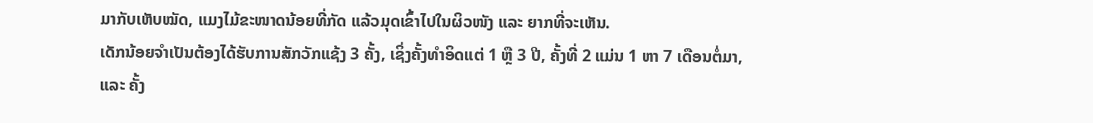ມາກັບເຫັບໝັດ, ແມງໄມ້ຂະໜາດນ້ອຍທີ່ກັດ ແລ້ວມຸດເຂົ້າໄປໃນຜິວໜັງ ແລະ ຍາກທີ່ຈະເຫັນ.
ເດັກນ້ອຍຈໍາເປັນຕ້ອງໄດ້ຮັບການສັກວັກແຊ້ງ 3 ຄັ້ງ, ເຊິ່ງຄັ້ງທໍາອິດແຕ່ 1 ຫຼື 3 ປີ, ຄັ້ງທີ່ 2 ແມ່ນ 1 ຫາ 7 ເດືອນຕໍ່ມາ, ແລະ ຄັ້ງ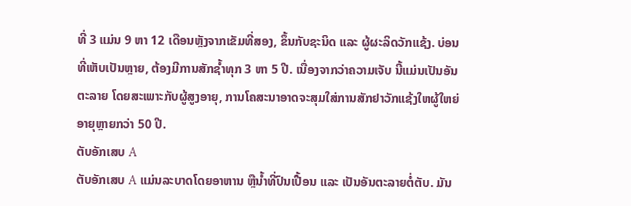ທີ່ 3 ແມ່ນ 9 ຫາ 12 ເດືອນຫຼັງຈາກເຂັມທີ່ສອງ, ຂຶ້ນກັບຊະນິດ ແລະ ຜູ້ຜະລິດວັກແຊ້ງ. ບ່ອນທີ່ເຫັບເປັນຫຼາຍ, ຕ້ອງມີການສັກຊໍ້າທຸກ 3 ຫາ 5 ປີ. ເນື່ອງຈາກວ່າຄວາມເຈັບ ນີ້ແມ່ນເປັນອັນຕະລາຍ ໂດຍສະເພາະກັບຜູ້ສູງອາຍຸ, ການໂຄສະນາອາດຈະສຸມໃສ່ການສັກຢາວັກແຊ້ງໃຫຜູ້ໃຫຍ່ອາຍຸຫຼາຍກວ່າ 50 ປີ.
ຕັບອັກເສບ A
ຕັບອັກເສບ A ແມ່ນລະບາດໂດຍອາຫານ ຫຼືນ້ຳທີ່ປົນເປື້ອນ ແລະ ເປັນອັນຕະລາຍຕໍ່ຕັບ. ມັນ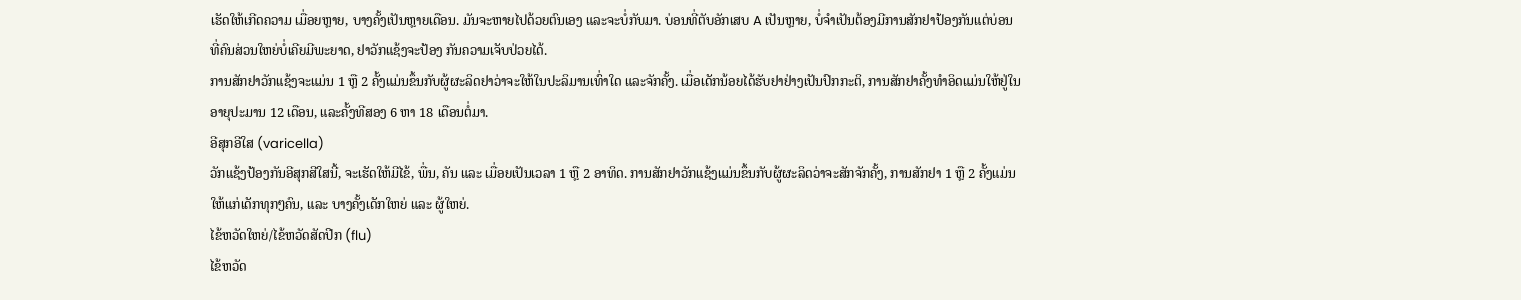ເຮັດໃຫ້ເກີດຄວາມ ເມື່ອຍຫຼາຍ, ບາງຄັ້ງເປັນຫຼາຍເດືອນ. ມັນຈະຫາຍໄປດ້ວຍຕົນເອງ ແລະຈະບໍ່ກັບມາ. ບ່ອນທີ່ຕັບອັກເສບ A ເປັນຫຼາຍ, ບໍ່ຈໍາເປັນຕ້ອງມີການສັກຢາປ້ອງກັນແຕ່ບ່ອນທີ່ຄົນສ່ວນໃຫຍ່ບໍ່ເຄີຍມີພະຍາດ, ຢາວັກແຊ້ງຈະປ້ອງ ກັນຄວາມເຈັບປ່ວຍໄດ້.
ການສັກຢາວັກແຊ້ງຈະແມ່ນ 1 ຫຼື 2 ຄັ້ງແມ່ນຂຶ້ນກັບຜູ້ຜະລິດຢາວ່າຈະໃຫ້ໃນປະລິມານເທົ່າໃດ ແລະຈັກຄັ້ງ. ເມື່ອເດັກນ້ອຍໄດ້ຮັບຢາຢ່າງເປັນປົກກະຕິ, ການສັກຢາຄັ້ງທໍາອິດແມ່ນໃຫ້ຢູ່ໃນອາຍຸປະມານ 12 ເດືອນ, ແລະຄັ້ງທີສອງ 6 ຫາ 18 ເດືອນຕໍ່ມາ.
ອີສຸກອີໃສ (varicella)
ວັກແຊ້ງປ້ອງກັນອີສຸກສີໃສນີ້, ຈະເຮັດໃຫ້ມີໄຂ້, ພື່ນ, ຄັນ ແລະ ເມື່ອຍເປັນເວລາ 1 ຫຼື 2 ອາທິດ. ການສັກຢາວັກແຊ້ງແມ່ນຂຶ້ນກັບຜູ້ຜະລິດວ່າຈະສັກຈັກຄັ້ງ, ການສັກຢາ 1 ຫຼື 2 ຄັ້ງແມ່ນໃຫ້ແກ່ເດັກທຸກໆຄົນ, ແລະ ບາງຄັ້ງເດັກໃຫຍ່ ແລະ ຜູ້ໃຫຍ່.
ໄຂ້ຫວັດໃຫຍ່/ໄຂ້ຫວັດສັດປີກ (flu)
ໄຂ້ຫວັດ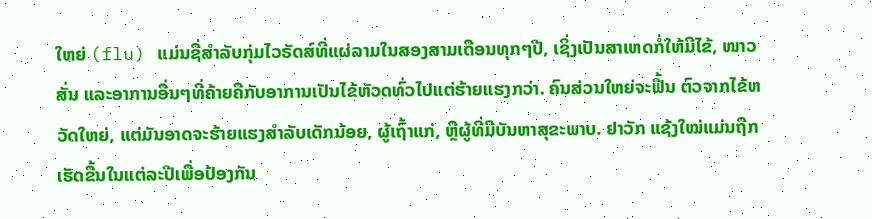ໃຫຍ່ (flu) ແມ່ນຊື່ສໍາລັບກຸ່ມໄວຣັດສ໌ທີ່ແຜ່ລາມໃນສອງສາມເດືອນທຸກໆປີ, ເຊິ່ງເປັນສາເຫດກໍ່ໃຫ້ມີໄຂ້, ໜາວສັ່ນ ແລະອາການອື່ນໆທີ່ຄ້າຍຄືກັບອາການເປັນໄຂ້ຫັວດທົ່ວໄປແຕ່ຮ້າຍແຮງກວ່າ. ຄົນສ່ວນໃຫຍ່ຈະຟື້ນ ຕົວຈາກໄຂ້ຫວັດໃຫຍ່, ແຕ່ມັນອາດຈະຮ້າຍແຮງສໍາລັບເດັກນ້ອຍ, ຜູ້ເຖົ້າແກ່, ຫຼືຜູ້ທີ່ມີບັນຫາສຸຂະພາບ. ຢາວັກ ແຊ້ງໃໝ່ແມ່ນຖືກເຮັດຂື້ນໃນແຕ່ລະປີເພື່ອປ້ອງກັນ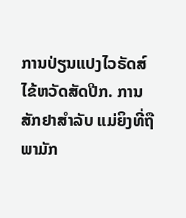ການປ່ຽນແປງໄວຣັດສ໌ໄຂ້ຫວັດສັດປີກ. ການສັກຢາສໍາລັບ ແມ່ຍິງທີ່ຖືພາມັກ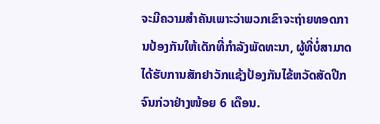ຈະມີຄວາມສໍາຄັນເພາະວ່າພວກເຂົາຈະຖ່າຍທອດການປ້ອງກັນໃຫ້ເດັກທີ່ກໍາລັງພັດທະນາ, ຜູ້ທີ່ບໍ່ສາມາດໄດ້ຮັບການສັກຢາວັກແຊ້ງປ້ອງກັນໄຂ້ຫວັດສັດປີກຈົນກ່ວາຢ່າງໜ້ອຍ 6 ເດືອນ.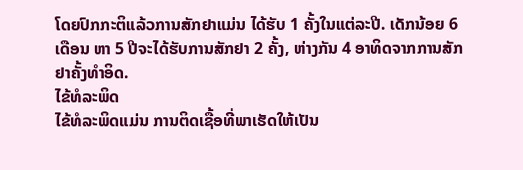ໂດຍປົກກະຕິແລ້ວການສັກຢາແມ່ນ ໄດ້ຮັບ 1 ຄັ້ງໃນແຕ່ລະປີ. ເດັກນ້ອຍ 6 ເດືອນ ຫາ 5 ປີຈະໄດ້ຮັບການສັກຢາ 2 ຄັ້ງ, ຫ່າງກັນ 4 ອາທິດຈາກການສັກຢາຄັ້ງທໍາອິດ.
ໄຂ້ທໍລະພິດ
ໄຂ້ທໍລະພິດແມ່ນ ການຕິດເຊື້ອທີ່ພາເຮັດໃຫ້ເປັນ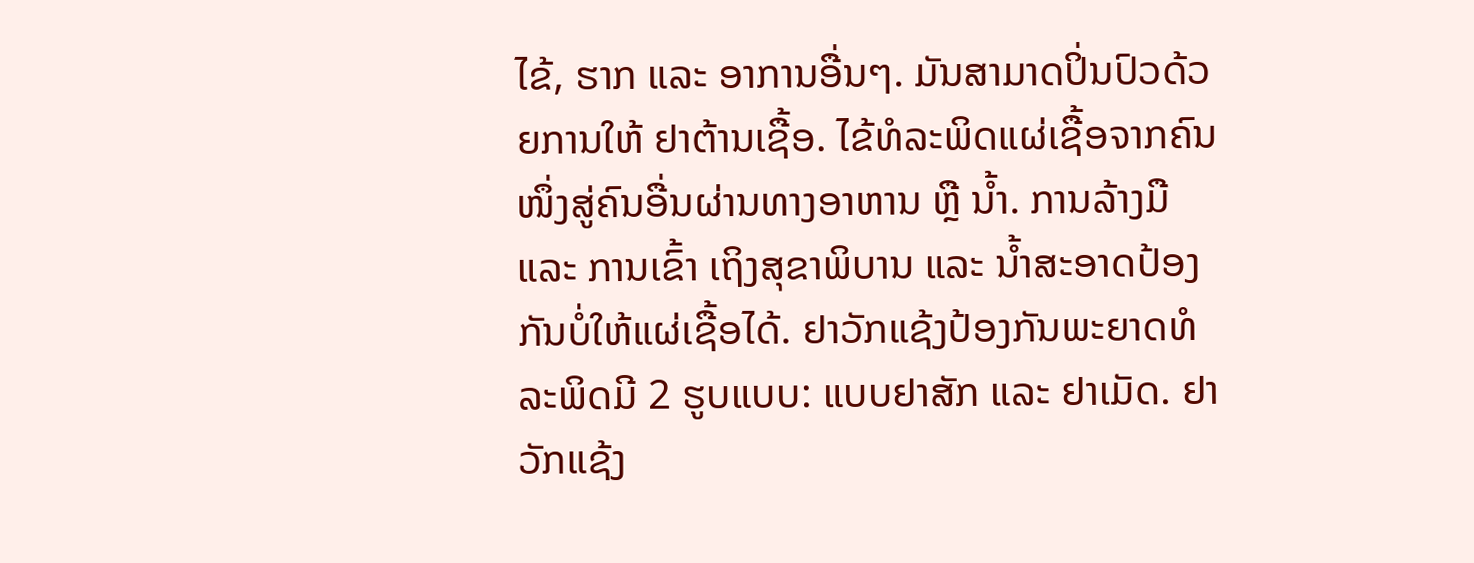ໄຂ້, ຮາກ ແລະ ອາການອື່ນໆ. ມັນສາມາດປິ່ນປົວດ້ວຍການໃຫ້ ຢາຕ້ານເຊື້ອ. ໄຂ້ທໍລະພິດແຜ່ເຊື້ອຈາກຄົນໜຶ່ງສູ່ຄົນອື່ນຜ່ານທາງອາຫານ ຫຼື ນໍ້າ. ການລ້າງມື ແລະ ການເຂົ້າ ເຖິງສຸຂາພິບານ ແລະ ນໍ້າສະອາດປ້ອງກັນບໍ່ໃຫ້ແຜ່ເຊື້ອໄດ້. ຢາວັກແຊ້ງປ້ອງກັນພະຍາດທໍລະພິດມີ 2 ຮູບແບບ: ແບບຢາສັກ ແລະ ຢາເມັດ. ຢາວັກແຊ້ງ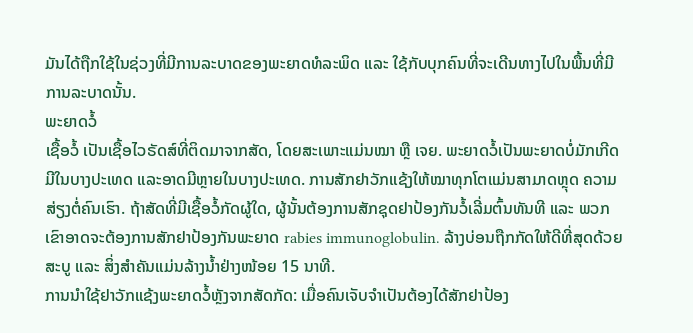ມັນໄດ້ຖືກໃຊ້ໃນຊ່ວງທີ່ມີການລະບາດຂອງພະຍາດທໍລະພິດ ແລະ ໃຊ້ກັບບຸກຄົນທີ່ຈະເດີນທາງໄປໃນພື້ນທີ່ມີການລະບາດນັ້ນ.
ພະຍາດວໍ້
ເຊື້ອວໍ້ ເປັນເຊື້ອໄວຣັດສ໌ທີ່ຕິດມາຈາກສັດ, ໂດຍສະເພາະແມ່ນໝາ ຫຼື ເຈຍ. ພະຍາດວໍ້ເປັນພະຍາດບໍ່ມັກເກີດມີໃນບາງປະເທດ ແລະອາດມີຫຼາຍໃນບາງປະເທດ. ການສັກຢາວັກແຊ້ງໃຫ້ໝາທຸກໂຕແມ່ນສາມາດຫຼຸດ ຄວາມສ່ຽງຕໍ່ຄົນເຮົາ. ຖ້າສັດທີ່ມີເຊື້ອວໍ້ກັດຜູ້ໃດ, ຜູ້ນັ້ນຕ້ອງການສັກຊຸດຢາປ້ອງກັນວໍ້ເລີ່ມຕົ້ນທັນທີ ແລະ ພວກເຂົາອາດຈະຕ້ອງການສັກຢາປ້ອງກັນພະຍາດ rabies immunoglobulin. ລ້າງບ່ອນຖືກກັດໃຫ້ດີທີ່ສຸດດ້ວຍສະບູ ແລະ ສິ່ງສໍາຄັນແມ່ນລ້າງນ້ຳຢ່າງໜ້ອຍ 15 ນາທີ.
ການນໍາໃຊ້ຢາວັກແຊ້ງພະຍາດວໍ້ຫຼັງຈາກສັດກັດ: ເມື່ອຄົນເຈັບຈໍາເປັນຕ້ອງໄດ້ສັກຢາປ້ອງ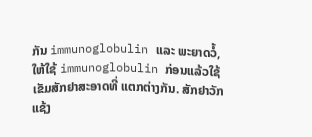ກັນ immunoglobulin ແລະ ພະຍາດວໍ້, ໃຫ້ໃຊ້ immunoglobulin ກ່ອນແລ້ວໃຊ້ເຂັມສັກຢາສະອາດທີ່ ແຕກຕ່າງກັນ. ສັກຢາວັກແຊ້ງ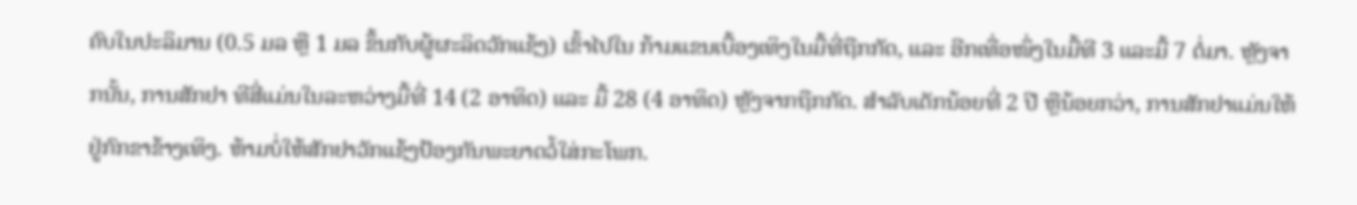ຄົບໃນປະລິມານ (0.5 ມລ ຫຼື 1 ມລ ຂຶ້ນກັບຜູ້ຜະລິດວັກແຊ້ງ) ເຂົ້າໄປໃນ ກ້າມແຂນເບື້ອງເທິງໃນມື້ທີ່ຖືກກັດ, ແລະ ອີກເທື່ອໜຶ່ງໃນມື້ທີ 3 ແລະມື້ 7 ຕໍ່ມາ. ຫຼັງຈາກນັ້ນ, ການສັກຢາ ທີສີ່ແມ່ນໃນລະຫວ່າງມື້ທີ່ 14 (2 ອາທິດ) ແລະ ມື້ 28 (4 ອາທິດ) ຫຼັງຈາກຖືກກັດ. ສໍາລັບເດັກນ້ອຍທີ່ 2 ປີ ຫຼືນ້ອຍກວ່າ, ການສັກຢາແມ່ນໃຫ້ຢູ່ກົກຂາຂ້າງເທິງ. ຫ້າມບໍ່ໃຫ້ສັກຢາວັກແຊ້ງປ້ອງກັນພະຍາດວໍ້ໃສ່ກະໂພກ.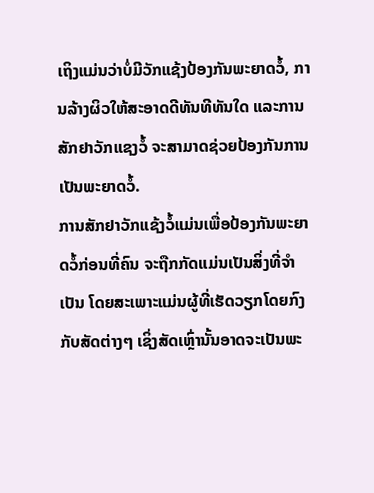ເຖິງແມ່ນວ່າບໍ່ມີວັກແຊ້ງປ້ອງກັນພະຍາດວໍ້, ການລ້າງຜິວໃຫ້ສະອາດດີທັນທີທັນໃດ ແລະການສັກຢາວັກແຊງວໍ້ ຈະສາມາດຊ່ວຍປ້ອງກັນການເປັນພະຍາດວໍ້.
ການສັກຢາວັກແຊ້ງວໍ້ແມ່ນເພື່ອປ້ອງກັນພະຍາດວໍ້ກ່ອນທີ່ຄົນ ຈະຖືກກັດແມ່ນເປັນສິ່ງທີ່ຈຳເປັນ ໂດຍສະເພາະແມ່ນຜູ້ທີ່ເຮັດວຽກໂດຍກົງກັບສັດຕ່າງໆ ເຊິ່ງສັດເຫຼົ່ານັ້ນອາດຈະເປັນພະ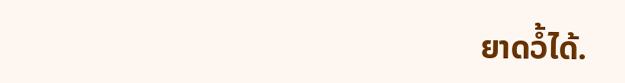ຍາດວໍ້ໄດ້.